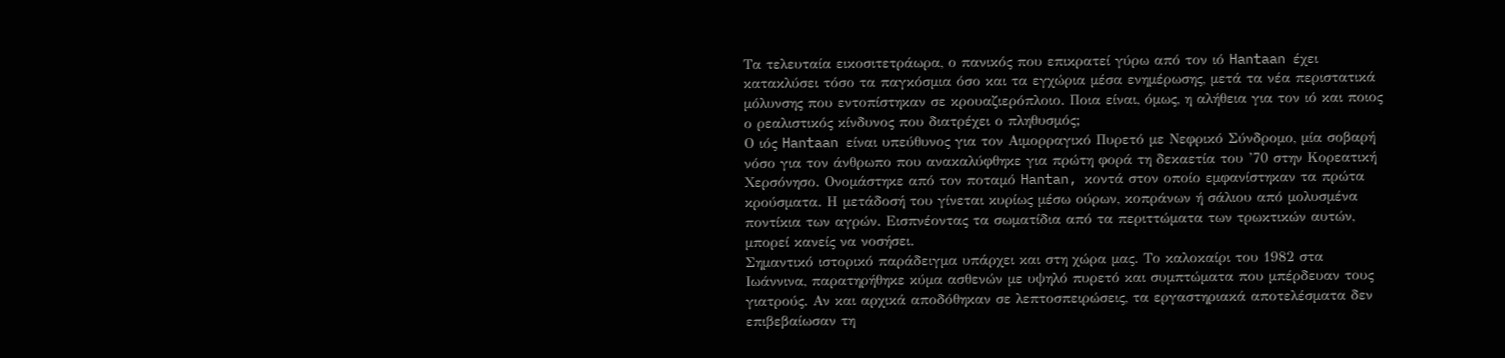Τα τελευταία εικοσιτετράωρα, ο πανικός που επικρατεί γύρω από τον ιό Hantaan έχει κατακλύσει τόσο τα παγκόσμια όσο και τα εγχώρια μέσα ενημέρωσης, μετά τα νέα περιστατικά μόλυνσης που εντοπίστηκαν σε κρουαζιερόπλοιο. Ποια είναι, όμως, η αλήθεια για τον ιό και ποιος ο ρεαλιστικός κίνδυνος που διατρέχει ο πληθυσμός;
Ο ιός Hantaan είναι υπεύθυνος για τον Αιμορραγικό Πυρετό με Νεφρικό Σύνδρομο, μία σοβαρή νόσο για τον άνθρωπο που ανακαλύφθηκε για πρώτη φορά τη δεκαετία του ’70 στην Κορεατική Χερσόνησο. Ονομάστηκε από τον ποταμό Hantan, κοντά στον οποίο εμφανίστηκαν τα πρώτα κρούσματα. Η μετάδοσή του γίνεται κυρίως μέσω ούρων, κοπράνων ή σάλιου από μολυσμένα ποντίκια των αγρών. Εισπνέοντας τα σωματίδια από τα περιττώματα των τρωκτικών αυτών, μπορεί κανείς να νοσήσει.
Σημαντικό ιστορικό παράδειγμα υπάρχει και στη χώρα μας. Το καλοκαίρι του 1982 στα Ιωάννινα, παρατηρήθηκε κύμα ασθενών με υψηλό πυρετό και συμπτώματα που μπέρδευαν τους γιατρούς. Αν και αρχικά αποδόθηκαν σε λεπτοσπειρώσεις, τα εργαστηριακά αποτελέσματα δεν επιβεβαίωσαν τη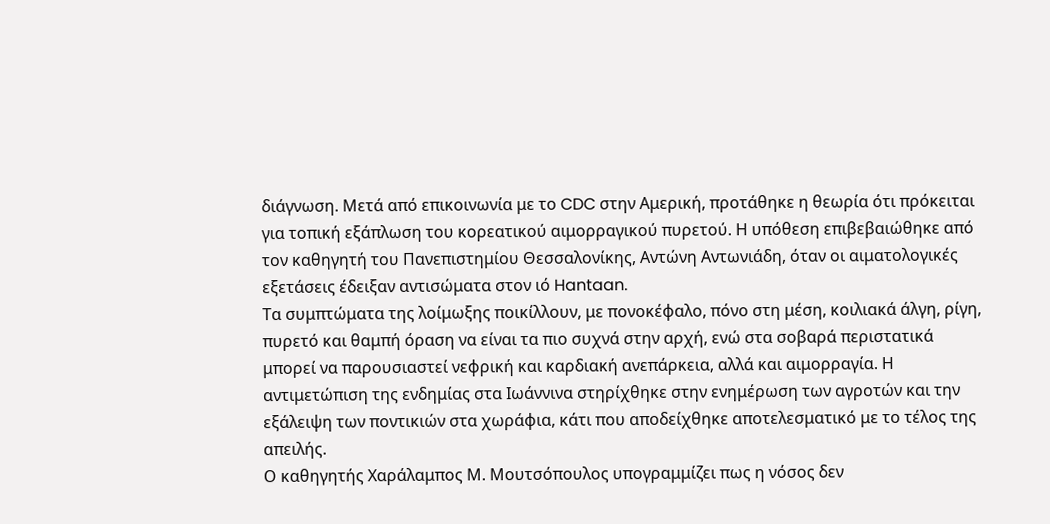διάγνωση. Μετά από επικοινωνία με το CDC στην Αμερική, προτάθηκε η θεωρία ότι πρόκειται για τοπική εξάπλωση του κορεατικού αιμορραγικού πυρετού. Η υπόθεση επιβεβαιώθηκε από τον καθηγητή του Πανεπιστημίου Θεσσαλονίκης, Αντώνη Αντωνιάδη, όταν οι αιματολογικές εξετάσεις έδειξαν αντισώματα στον ιό Hantaan.
Τα συμπτώματα της λοίμωξης ποικίλλουν, με πονοκέφαλο, πόνο στη μέση, κοιλιακά άλγη, ρίγη, πυρετό και θαμπή όραση να είναι τα πιο συχνά στην αρχή, ενώ στα σοβαρά περιστατικά μπορεί να παρουσιαστεί νεφρική και καρδιακή ανεπάρκεια, αλλά και αιμορραγία. Η αντιμετώπιση της ενδημίας στα Ιωάννινα στηρίχθηκε στην ενημέρωση των αγροτών και την εξάλειψη των ποντικιών στα χωράφια, κάτι που αποδείχθηκε αποτελεσματικό με το τέλος της απειλής.
Ο καθηγητής Χαράλαμπος Μ. Μουτσόπουλος υπογραμμίζει πως η νόσος δεν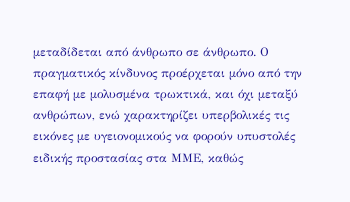μεταδίδεται από άνθρωπο σε άνθρωπο. Ο πραγματικός κίνδυνος προέρχεται μόνο από την επαφή με μολυσμένα τρωκτικά, και όχι μεταξύ ανθρώπων, ενώ χαρακτηρίζει υπερβολικές τις εικόνες με υγειονομικούς να φορούν υπυστολές ειδικής προστασίας στα ΜΜΕ, καθώς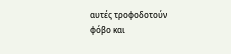αυτές τροφοδοτούν φόβο και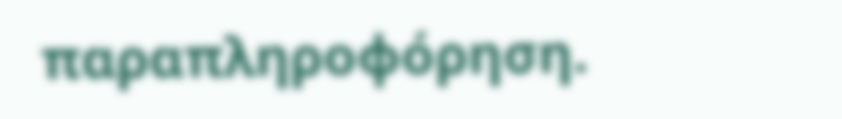παραπληροφόρηση.